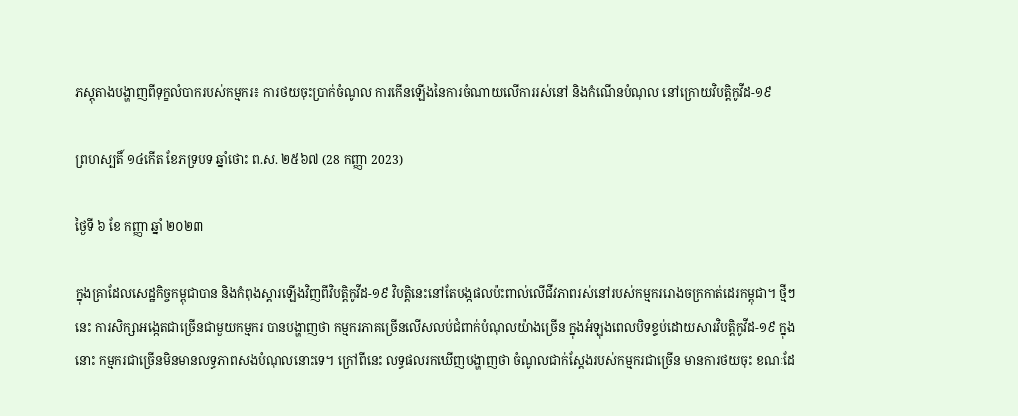ភស្តុតាងបង្ហាញពីទុក្ខលំបាករបស់កម្មករ៖ ការថយចុះប្រាក់ចំណូល ការកើនឡើងនៃការចំណាយលើការរស់នៅ និងកំណើនបំណុល នៅក្រោយវិបត្តិកូវីដ-១៩

ព្រហស្បតិ៍ ១៤កើត ខែភទ្របទ ឆ្នាំថោះ ព.ស. ២៥៦៧ (28 កញ្ញា 2023)

ថ្ងៃទី ៦ ខែ កញ្ញា ឆ្នាំ ២០២៣

ក្នុងគ្រាដែលសេដ្ឋកិច្ចកម្ពុជាបាន និងកំពុងស្តារឡើងវិញពីវិបត្តិកូវីដ-១៩ វិបត្តិនេះនៅតែបង្កផលប៉ះពាល់លើជីវភាពរស់នៅរបស់កម្មកររោងចក្រកាត់ដេរកម្ពុជា។ ថ្មីៗនេះ ការសិក្សាអង្កេតជាច្រើនជាមួយកម្មករ បានបង្ហាញថា កម្មករភាគច្រើនលើសលប់ជំពាក់បំណុលយ៉ាងច្រើន ក្នុងអំឡុងពេលបិទខ្ទប់ដោយសារវិបត្តិកូវីដ-១៩ ក្នុងនោះ កម្មករជាច្រើនមិនមានលទ្ធភាពសងបំណុលនោះទេ។ ក្រៅពីនេះ លទ្ធផលរកឃើញបង្ហាញថា ចំណូលជាក់ស្តែងរបស់កម្មករជាច្រើន មានការថយចុះ ខណៈដែ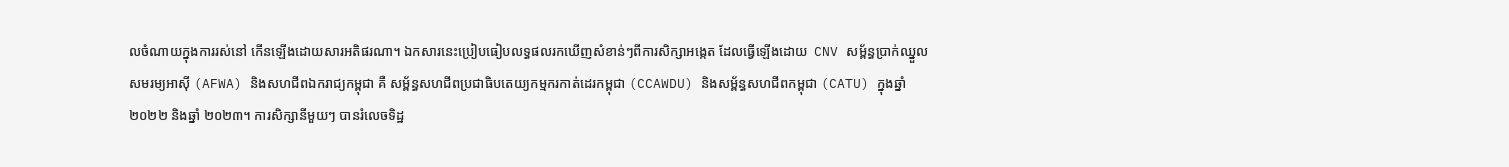លចំណាយក្នុងការរស់នៅ កើនឡើងដោយសារអតិផរណា។ ឯកសារនេះប្រៀបធៀបលទ្ធផលរកឃើញសំខាន់ៗពីការសិក្សាអង្កេត ដែលធ្វើឡើងដោយ  CNV សម្ព័ន្ធប្រាក់ឈ្នួលសមរម្យអាស៊ី (AFWA) និងសហជីពឯករាជ្យកម្ពុជា គឺ សម្ព័ន្ធសហជីពប្រជាធិបតេយ្យកម្មករកាត់ដេរកម្ពុជា (CCAWDU) និងសម្ព័ន្ធសហជីពកម្ពុជា (CATU) ក្នុងឆ្នាំ ២០២២ និងឆ្នាំ ២០២៣។ ការសិក្សានីមួយៗ បានរំលេចទិដ្ឋ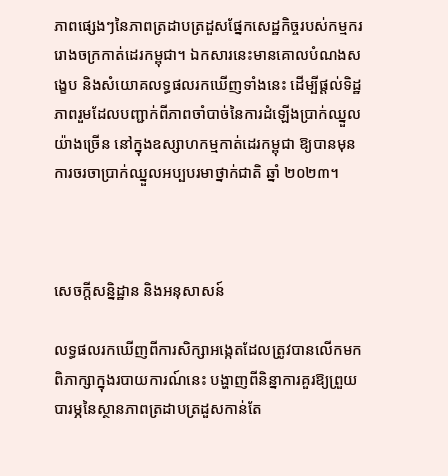ភាពផ្សេងៗនៃភាពត្រដាបត្រដួសផ្នែកសេដ្ឋកិច្ចរបស់កម្មកររោងចក្រកាត់ដេរកម្ពុជា។ ឯកសារនេះមានគោលបំណងសង្ខេប និងសំយោគលទ្ធផលរកឃើញទាំងនេះ ដើម្បីផ្តល់ទិដ្ឋភាពរួមដែលបញ្ជាក់ពីភាពចាំបាច់នៃការដំឡើងប្រាក់ឈ្នួលយ៉ាងច្រើន នៅក្នុងឧស្សាហកម្មកាត់ដេរកម្ពុជា ឱ្យបានមុនការចរចាប្រាក់ឈ្នួលអប្បបរមាថ្នាក់ជាតិ ឆ្នាំ ២០២៣។



សេចក្តីសន្និដ្ឋាន និងអនុសាសន៍

លទ្ធផលរកឃើញពីការសិក្សាអង្កេតដែលត្រូវបានលើកមកពិភាក្សាក្នុងរបាយការណ៍នេះ បង្ហាញពីនិន្នាការគួរឱ្យព្រួយបារម្ភនៃស្ថានភាពត្រដាបត្រដួសកាន់តែ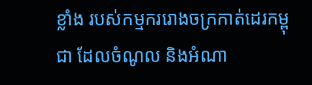ខ្លាំង របស់កម្មកររោងចក្រកាត់ដេរកម្ពុជា ដែលចំណូល និងអំណា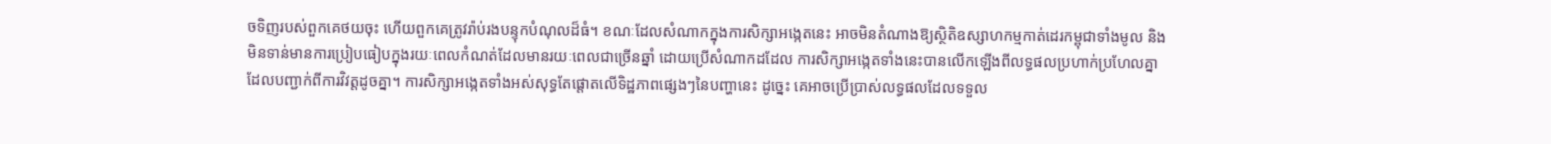ចទិញរបស់ពួកគេថយចុះ ហើយពួកគេត្រូវរ៉ាប់រងបន្ទុកបំណុលដ៏ធំ។ ខណៈដែលសំណាកក្នុងការសិក្សាអង្កេតនេះ អាចមិនតំណាងឱ្យស្ថិតិឧស្សាហកម្មកាត់ដេរកម្ពុជាទាំងមូល និងមិនទាន់មានការប្រៀបធៀបក្នុងរយៈពេលកំណត់ដែលមានរយៈពេលជាច្រើនឆ្នាំ ដោយប្រើសំណាកដដែល ការសិក្សាអង្កេតទាំងនេះបានលើកឡើងពីលទ្ធផលប្រហាក់ប្រហែលគ្នា ដែលបញ្ជាក់ពីការវិវត្តដូចគ្នា។ ការសិក្សាអង្កេតទាំងអស់សុទ្ធតែផ្តោតលើទិដ្ឋភាពផ្សេងៗនៃបញ្ហានេះ ដូច្នេះ គេអាចប្រើប្រាស់លទ្ធផលដែលទទួល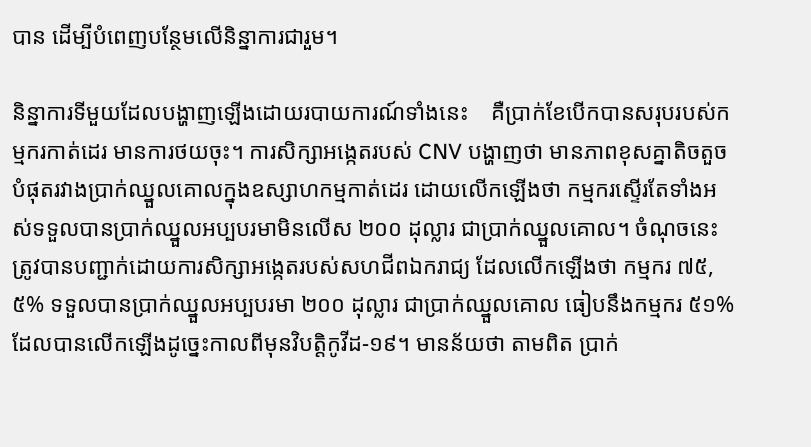បាន ដើម្បីបំពេញបន្ថែមលើនិន្នាការជារួម។

និន្នាការទីមួយដែលបង្ហាញឡើងដោយរបាយការណ៍ទាំងនេះ    គឺប្រាក់ខែបើកបានសរុបរបស់កម្មករកាត់ដេរ មានការថយចុះ។ ការសិក្សាអង្កេតរបស់ CNV បង្ហាញថា មានភាពខុសគ្នាតិចតួចបំផុតរវាងប្រាក់ឈ្នួលគោលក្នុងឧស្សាហកម្មកាត់ដេរ ដោយលើកឡើងថា កម្មករស្ទើរតែទាំងអស់ទទួលបានប្រាក់ឈ្នួលអប្បបរមាមិនលើស ២០០ ដុល្លារ ជាប្រាក់ឈ្នួលគោល។ ចំណុចនេះត្រូវបានបញ្ជាក់ដោយការសិក្សាអង្កេតរបស់សហជីពឯករាជ្យ ដែលលើកឡើងថា កម្មករ ៧៥,៥% ទទួលបានប្រាក់ឈ្នួលអប្បបរមា ២០០ ដុល្លារ ជាប្រាក់ឈ្នួលគោល ធៀបនឹងកម្មករ ៥១% ដែលបានលើកឡើងដូច្នេះកាលពីមុនវិបត្តិកូវីដ-១៩។ មានន័យថា តាមពិត ប្រាក់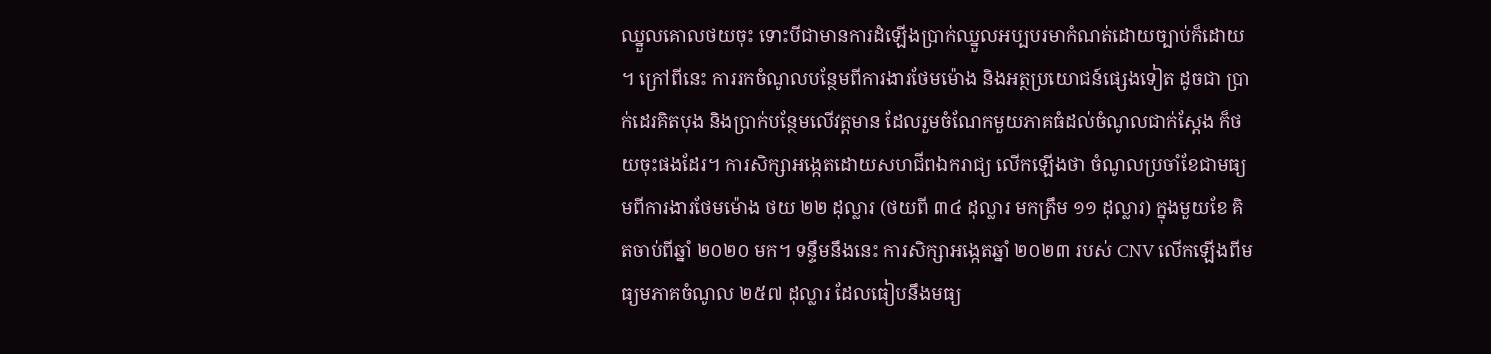ឈ្នួលគោលថយចុះ ទោះបីជាមានការដំឡើងប្រាក់ឈ្នួលអប្បបរមាកំណត់ដោយច្បាប់ក៏ដោយ។ ក្រៅពីនេះ ការរកចំណូលបន្ថែមពីការងារថែមម៉ោង និងអត្ថប្រយោជន៍ផ្សេងទៀត ដូចជា ប្រាក់ដេរគិតបុង និងប្រាក់បន្ថែមលើវត្តមាន ដែលរួមចំណែកមួយភាគធំដល់ចំណូលជាក់ស្តែង ក៏ថយចុះផងដែរ។ ការសិក្សាអង្កេតដោយសហជីពឯករាជ្យ លើកឡើងថា ចំណូលប្រចាំខែជាមធ្យមពីការងារថែមម៉ោង ថយ ២២ ដុល្លារ (ថយពី ៣៤ ដុល្លារ មកត្រឹម ១១ ដុល្លារ) ក្នុងមួយខែ គិតចាប់ពីឆ្នាំ ២០២០ មក។ ទន្ទឹមនឹងនេះ ការសិក្សាអង្កេតឆ្នាំ ២០២៣ របស់ CNV លើកឡើងពីមធ្យមភាគចំណូល ២៥៧ ដុល្លារ ដែលធៀបនឹងមធ្យ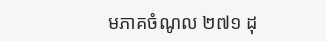មភាគចំណូល ២៧១ ដុ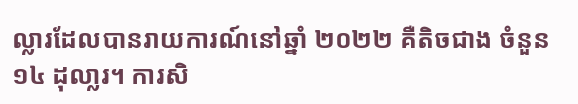ល្លារដែលបានរាយការណ៍នៅឆ្នាំ ២០២២ គឺតិចជាង ចំនួន ១៤ ដុលា្លរ។ ការសិ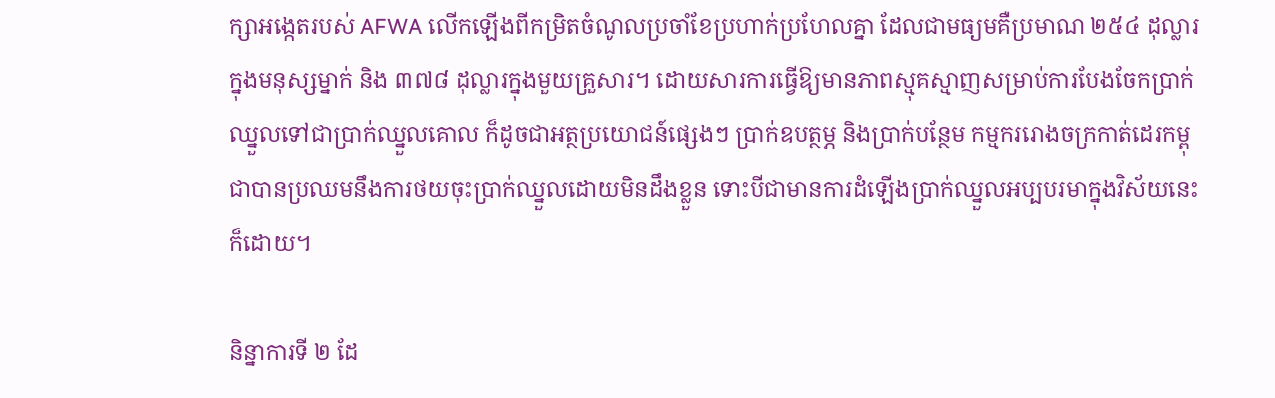ក្សាអង្កេតរបស់ AFWA លើកឡើងពីកម្រិតចំណូលប្រចាំខែប្រហាក់ប្រហែលគ្នា ដែលជាមធ្យមគឺប្រមាណ ២៥៤ ដុល្លារក្នុងមនុស្សម្នាក់ និង ៣៧៨ ដុល្លារក្នុងមួយគ្រួសារ។ ដោយសារការធ្វើឱ្យមានភាពស្មុគស្មាញសម្រាប់ការបែងចែកប្រាក់ឈ្នួលទៅជាប្រាក់ឈ្នួលគោល ក៏ដូចជាអត្ថប្រយោជន៍ផ្សេងៗ ប្រាក់ឧបត្ថម្ភ និងប្រាក់បន្ថែម កម្មកររោងចក្រកាត់ដេរកម្ពុជាបានប្រឈមនឹងការថយចុះប្រាក់ឈ្នួលដោយមិនដឹងខ្លួន ទោះបីជាមានការដំឡើងប្រាក់ឈ្នួលអប្បបរមាក្នុងវិស័យនេះក៏ដោយ។

និន្នាការទី ២ ដែ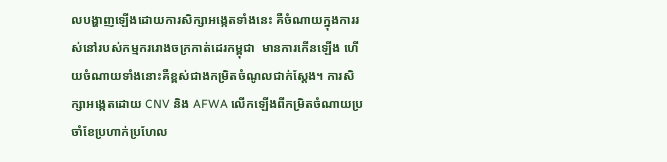លបង្ហាញឡើងដោយការសិក្សាអង្កេតទាំងនេះ គឺចំណាយក្នុងការរស់នៅរបស់កម្មកររោងចក្រកាត់ដេរកម្ពុជា  មានការកើនឡើង ហើយចំណាយទាំងនោះគឺខ្ពស់ជាងកម្រិតចំណូលជាក់ស្តែង។ ការសិក្សាអង្កេតដោយ CNV និង AFWA លើកឡើងពីកម្រិតចំណាយប្រចាំខែប្រហាក់ប្រហែល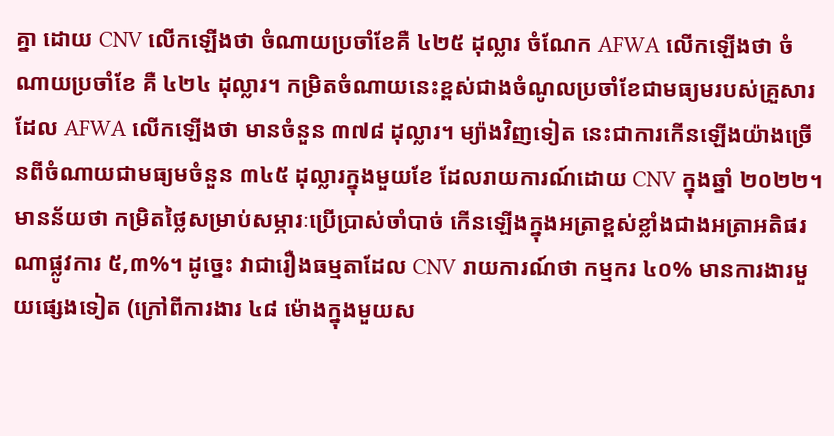គ្នា ដោយ CNV លើកឡើងថា ចំណាយប្រចាំខែគឺ ៤២៥ ដុល្លារ ចំណែក AFWA លើកឡើងថា ចំណាយប្រចាំខែ គឺ ៤២៤ ដុល្លារ។ កម្រិតចំណាយនេះខ្ពស់ជាងចំណូលប្រចាំខែជាមធ្យមរបស់គ្រួសារ ដែល AFWA លើកឡើងថា មានចំនួន ៣៧៨ ដុល្លារ។ ម្យ៉ាងវិញទៀត នេះជាការកើនឡើងយ៉ាងច្រើនពីចំណាយជាមធ្យមចំនួន ៣៤៥ ដុល្លារក្នុងមួយខែ ដែលរាយការណ៍ដោយ CNV ក្នុងឆ្នាំ ២០២២។ មានន័យថា កម្រិតថ្លៃសម្រាប់សម្ភារៈប្រើប្រាស់ចាំបាច់ កើនឡើងក្នុងអត្រាខ្ពស់ខ្លាំងជាងអត្រាអតិផរណាផ្លូវការ ៥,៣%។ ដូច្នេះ វាជារឿងធម្មតាដែល CNV រាយការណ៍ថា កម្មករ ៤០% មានការងារមួយផ្សេងទៀត (ក្រៅពីការងារ ៤៨ ម៉ោងក្នុងមួយស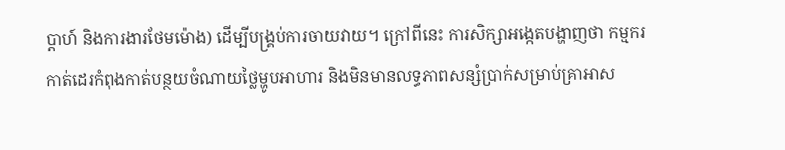ប្តាហ៍ និងការងារថែមម៉ោង) ដើម្បីបង្រ្គប់ការចាយវាយ។ ក្រៅពីនេះ ការសិក្សាអង្កេតបង្ហាញថា កម្មករកាត់ដេរកំពុងកាត់បន្ថយចំណាយថ្លៃម្ហូបអាហារ និងមិនមានលទ្ធភាពសន្សំប្រាក់សម្រាប់គ្រាអាស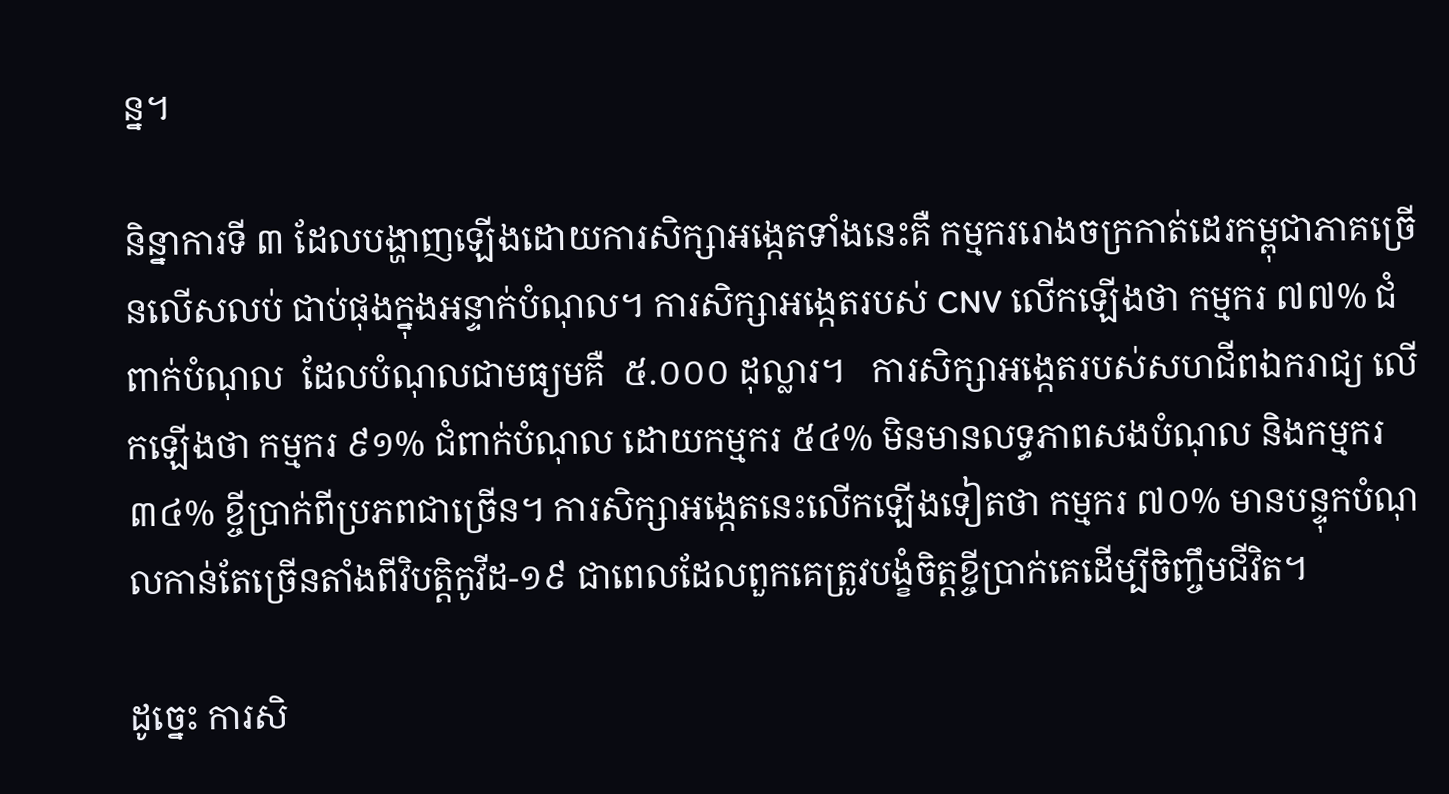ន្ន។

និន្នាការទី ៣ ដែលបង្ហាញឡើងដោយការសិក្សាអង្កេតទាំងនេះគឺ កម្មកររោងចក្រកាត់ដេរកម្ពុជាភាគច្រើនលើសលប់ ជាប់ផុងក្នុងអន្ទាក់បំណុល។ ការសិក្សាអង្កេតរបស់ CNV លើកឡើងថា កម្មករ ៧៧% ជំពាក់បំណុល  ដែលបំណុលជាមធ្យមគឺ  ៥.០០០ ដុល្លារ។   ការសិក្សាអង្កេតរបស់សហជីពឯករាជ្យ លើកឡើងថា កម្មករ ៩១% ជំពាក់បំណុល ដោយកម្មករ ៥៤% មិនមានលទ្ធភាពសងបំណុល និងកម្មករ ៣៤% ខ្ចីប្រាក់ពីប្រភពជាច្រើន។ ការសិក្សាអង្កេតនេះលើកឡើងទៀតថា កម្មករ ៧០% មានបន្ទុកបំណុលកាន់តែច្រើនតាំងពីវិបត្តិកូវីដ-១៩ ជាពេលដែលពួកគេត្រូវបង្ខំចិត្តខ្ចីប្រាក់គេដើម្បីចិញ្ចឹមជីវិត។

ដូច្នេះ ការសិ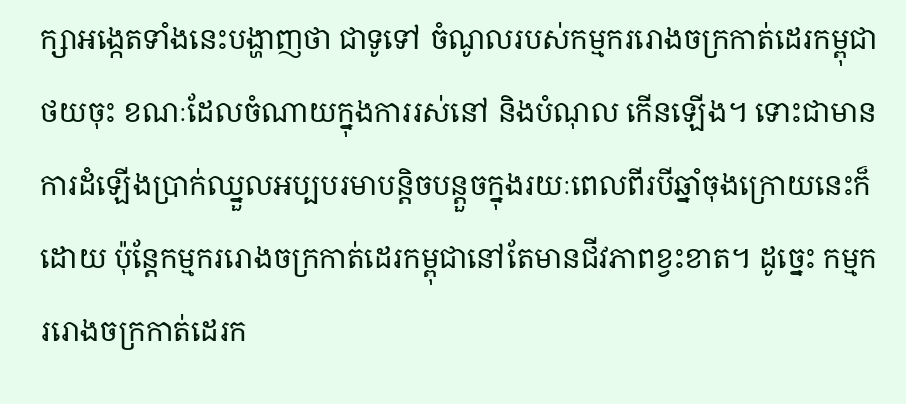ក្សាអង្កេតទាំងនេះបង្ហាញថា ជាទូទៅ ចំណូលរបស់កម្មកររោងចក្រកាត់ដេរកម្ពុជា ថយចុះ ខណៈដែលចំណាយក្នុងការរស់នៅ និងបំណុល កើនឡើង។ ទោះជាមានការដំឡើងប្រាក់ឈ្នួលអប្បបរមាបន្តិចបន្តួចក្នុងរយៈពេលពីរបីឆ្នាំចុងក្រោយនេះក៏ដោយ ប៉ុន្តែកម្មកររោងចក្រកាត់ដេរកម្ពុជានៅតែមានជីវភាពខ្វះខាត។ ដូច្នេះ កម្មកររោងចក្រកាត់ដេរក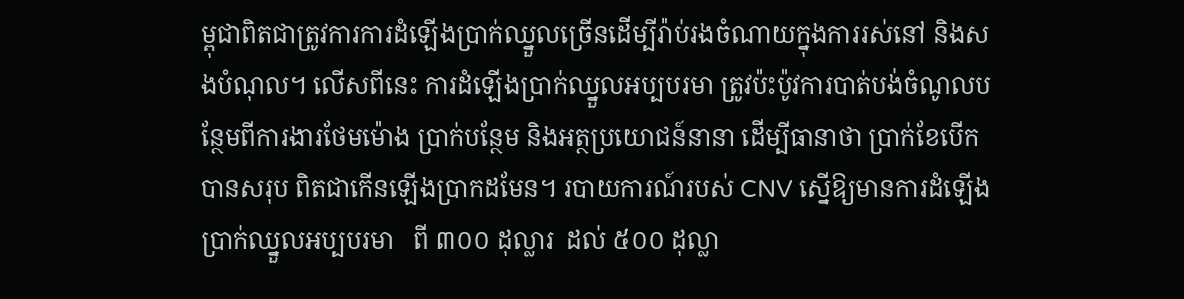ម្ពុជាពិតជាត្រូវការការដំឡើងប្រាក់ឈ្នួលច្រើនដើម្បីរ៉ាប់រងចំណាយក្នុងការរស់នៅ និងសងបំណុល។ លើសពីនេះ ការដំឡើងប្រាក់ឈ្នួលអប្បបរមា ត្រូវប៉ះប៉ូវការបាត់បង់ចំណូលបន្ថែមពីការងារថែមម៉ោង ប្រាក់បន្ថែម និងអត្ថប្រយោជន៍នានា ដើម្បីធានាថា ប្រាក់ខែបើកបានសរុប ពិតជាកើនឡើងប្រាកដមែន។ របាយការណ៍របស់ CNV ស្នើឱ្យមានការដំឡើងប្រាក់ឈ្នួលអប្បបរមា   ពី ៣០០ ដុល្លារ  ដល់ ៥០០ ដុល្លា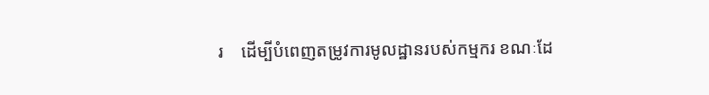រ    ដើម្បីបំពេញតម្រូវការមូលដ្ឋានរបស់កម្មករ ខណៈដែ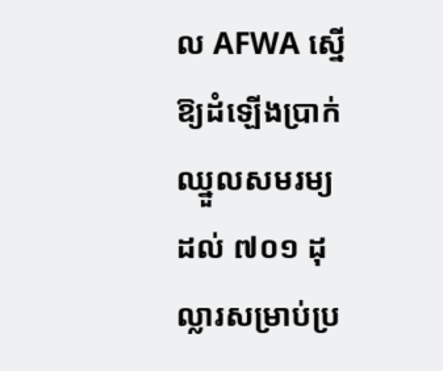ល AFWA ស្នើឱ្យដំឡើងប្រាក់ឈ្នួលសមរម្យដល់ ៧០១ ដុល្លារសម្រាប់ប្រ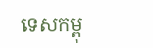ទេសកម្ពុ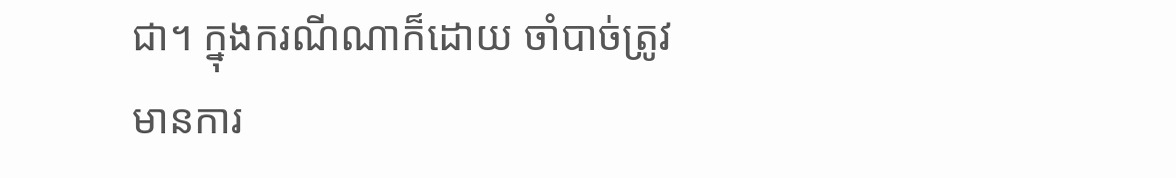ជា។ ក្នុងករណីណាក៏ដោយ ចាំបាច់ត្រូវមានការ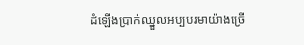ដំឡើងប្រាក់ឈ្នួលអប្បបរមាយ៉ាងច្រើ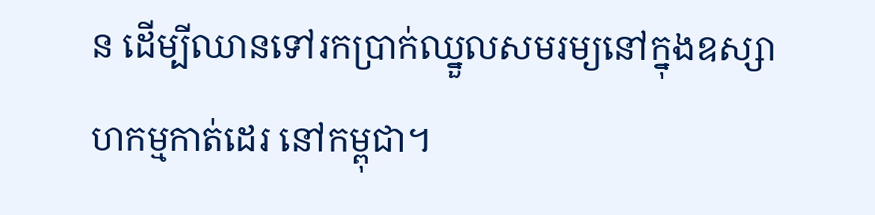ន ដើម្បីឈានទៅរកប្រាក់ឈ្នួលសមរម្យនៅក្នុងឧស្សាហកម្មកាត់ដេរ នៅកម្ពុជា។